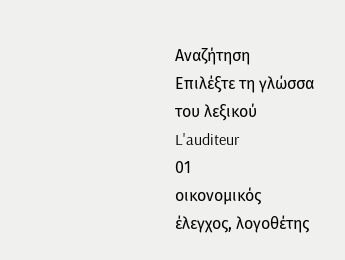Αναζήτηση
Επιλέξτε τη γλώσσα του λεξικού
L'auditeur
01
οικονομικός έλεγχος, λογοθέτης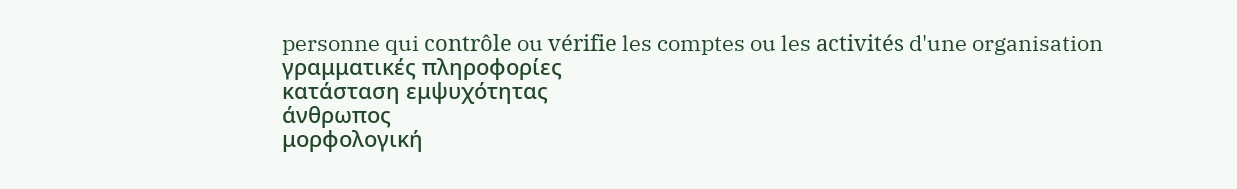personne qui contrôle ou vérifie les comptes ou les activités d'une organisation
γραμματικές πληροφορίες
κατάσταση εμψυχότητας
άνθρωπος
μορφολογική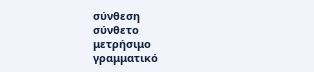σύνθεση
σύνθετο
μετρήσιμο
γραμματικό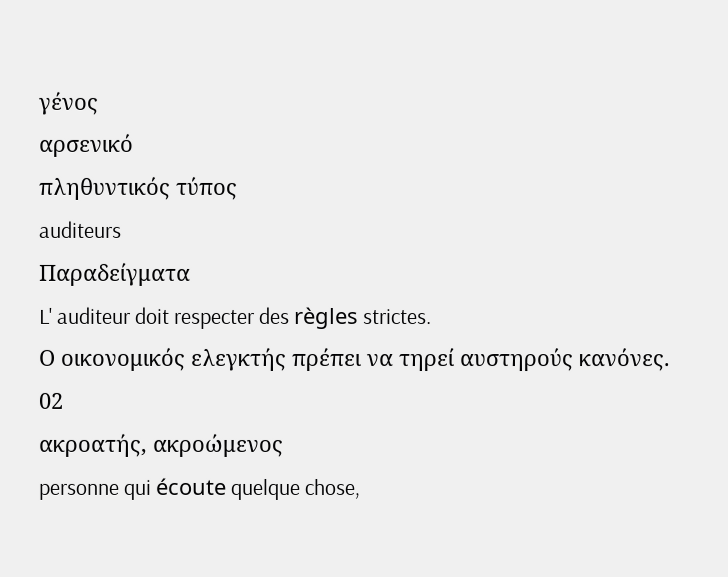γένος
αρσενικό
πληθυντικός τύπος
auditeurs
Παραδείγματα
L' auditeur doit respecter des règles strictes.
Ο οικονομικός ελεγκτής πρέπει να τηρεί αυστηρούς κανόνες.
02
ακροατής, ακροώμενος
personne qui écoute quelque chose,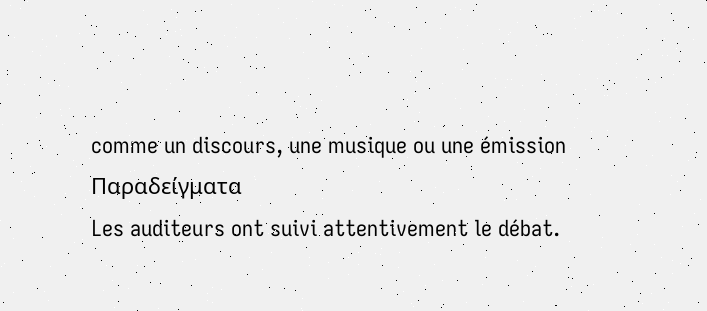comme un discours, une musique ou une émission
Παραδείγματα
Les auditeurs ont suivi attentivement le débat.